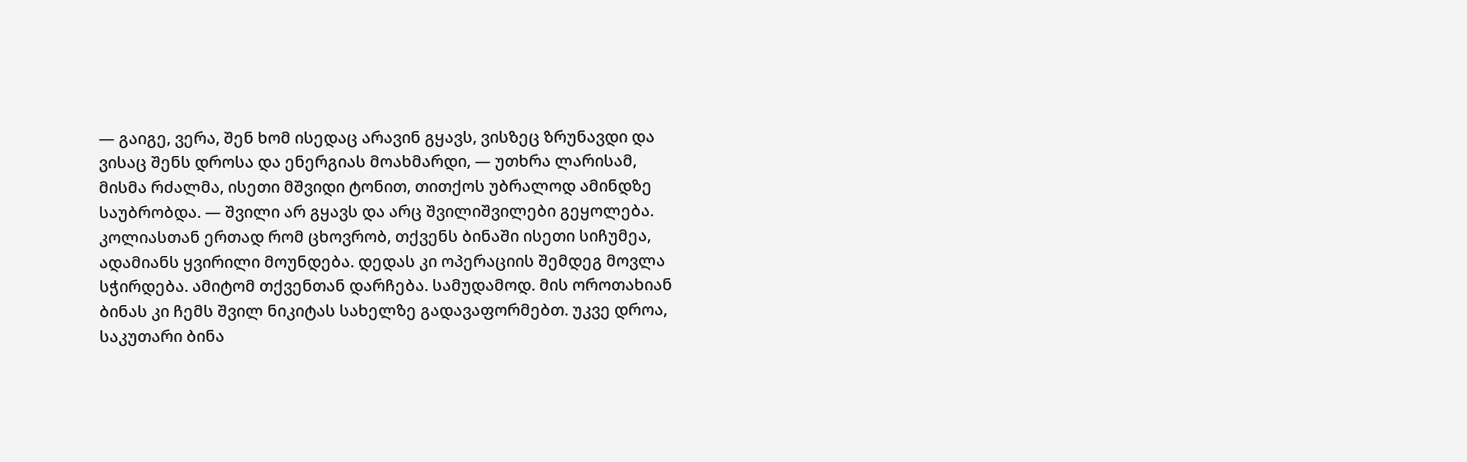— გაიგე, ვერა, შენ ხომ ისედაც არავინ გყავს, ვისზეც ზრუნავდი და ვისაც შენს დროსა და ენერგიას მოახმარდი, — უთხრა ლარისამ, მისმა რძალმა, ისეთი მშვიდი ტონით, თითქოს უბრალოდ ამინდზე საუბრობდა. — შვილი არ გყავს და არც შვილიშვილები გეყოლება. კოლიასთან ერთად რომ ცხოვრობ, თქვენს ბინაში ისეთი სიჩუმეა, ადამიანს ყვირილი მოუნდება. დედას კი ოპერაციის შემდეგ მოვლა სჭირდება. ამიტომ თქვენთან დარჩება. სამუდამოდ. მის ოროთახიან ბინას კი ჩემს შვილ ნიკიტას სახელზე გადავაფორმებთ. უკვე დროა, საკუთარი ბინა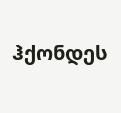ჰქონდეს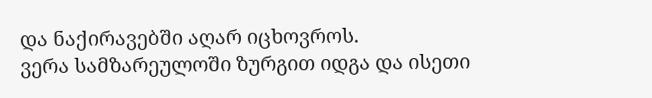და ნაქირავებში აღარ იცხოვროს.
ვერა სამზარეულოში ზურგით იდგა და ისეთი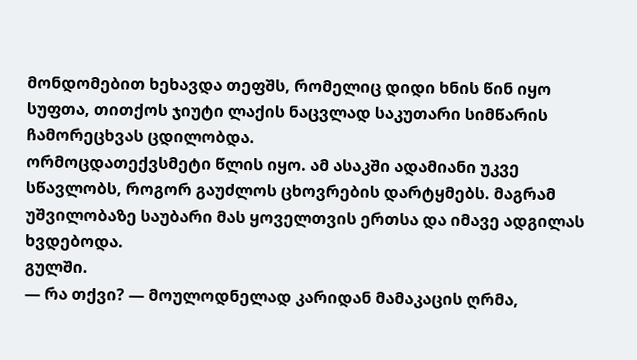მონდომებით ხეხავდა თეფშს, რომელიც დიდი ხნის წინ იყო სუფთა, თითქოს ჯიუტი ლაქის ნაცვლად საკუთარი სიმწარის ჩამორეცხვას ცდილობდა.
ორმოცდათექვსმეტი წლის იყო. ამ ასაკში ადამიანი უკვე სწავლობს, როგორ გაუძლოს ცხოვრების დარტყმებს. მაგრამ უშვილობაზე საუბარი მას ყოველთვის ერთსა და იმავე ადგილას ხვდებოდა.
გულში.
— რა თქვი? — მოულოდნელად კარიდან მამაკაცის ღრმა,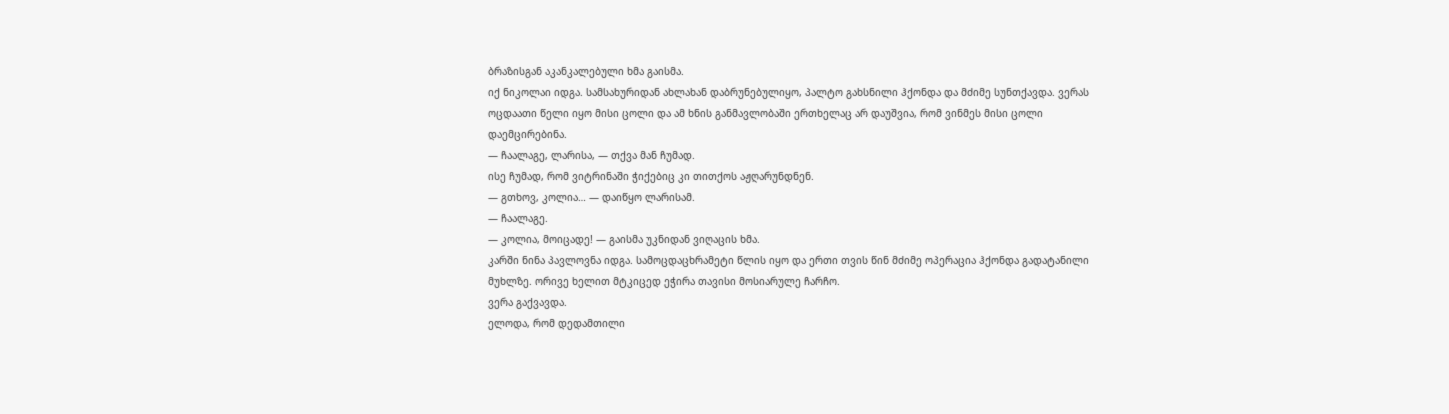ბრაზისგან აკანკალებული ხმა გაისმა.
იქ ნიკოლაი იდგა. სამსახურიდან ახლახან დაბრუნებულიყო, პალტო გახსნილი ჰქონდა და მძიმე სუნთქავდა. ვერას ოცდაათი წელი იყო მისი ცოლი და ამ ხნის განმავლობაში ერთხელაც არ დაუშვია, რომ ვინმეს მისი ცოლი დაემცირებინა.
— ჩაალაგე, ლარისა, — თქვა მან ჩუმად.
ისე ჩუმად, რომ ვიტრინაში ჭიქებიც კი თითქოს აჟღარუნდნენ.
— გთხოვ, კოლია… — დაიწყო ლარისამ.
— ჩაალაგე.
— კოლია, მოიცადე! — გაისმა უკნიდან ვიღაცის ხმა.
კარში ნინა პავლოვნა იდგა. სამოცდაცხრამეტი წლის იყო და ერთი თვის წინ მძიმე ოპერაცია ჰქონდა გადატანილი მუხლზე. ორივე ხელით მტკიცედ ეჭირა თავისი მოსიარულე ჩარჩო.
ვერა გაქვავდა.
ელოდა, რომ დედამთილი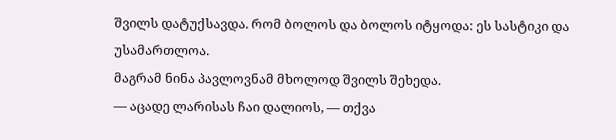შვილს დატუქსავდა. რომ ბოლოს და ბოლოს იტყოდა: ეს სასტიკი და უსამართლოა.
მაგრამ ნინა პავლოვნამ მხოლოდ შვილს შეხედა.
— აცადე ლარისას ჩაი დალიოს, — თქვა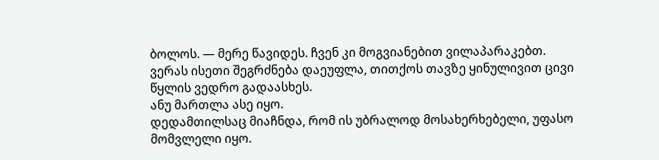ბოლოს. — მერე წავიდეს. ჩვენ კი მოგვიანებით ვილაპარაკებთ.
ვერას ისეთი შეგრძნება დაეუფლა, თითქოს თავზე ყინულივით ცივი წყლის ვედრო გადაასხეს.
ანუ მართლა ასე იყო.
დედამთილსაც მიაჩნდა, რომ ის უბრალოდ მოსახერხებელი, უფასო მომვლელი იყო.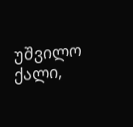უშვილო ქალი,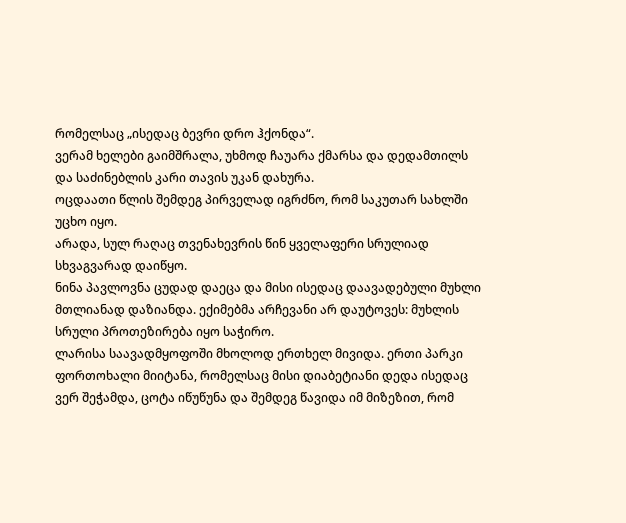რომელსაც „ისედაც ბევრი დრო ჰქონდა“.
ვერამ ხელები გაიმშრალა, უხმოდ ჩაუარა ქმარსა და დედამთილს და საძინებლის კარი თავის უკან დახურა.
ოცდაათი წლის შემდეგ პირველად იგრძნო, რომ საკუთარ სახლში უცხო იყო.
არადა, სულ რაღაც თვენახევრის წინ ყველაფერი სრულიად სხვაგვარად დაიწყო.
ნინა პავლოვნა ცუდად დაეცა და მისი ისედაც დაავადებული მუხლი მთლიანად დაზიანდა. ექიმებმა არჩევანი არ დაუტოვეს: მუხლის სრული პროთეზირება იყო საჭირო.
ლარისა საავადმყოფოში მხოლოდ ერთხელ მივიდა. ერთი პარკი ფორთოხალი მიიტანა, რომელსაც მისი დიაბეტიანი დედა ისედაც ვერ შეჭამდა, ცოტა იწუწუნა და შემდეგ წავიდა იმ მიზეზით, რომ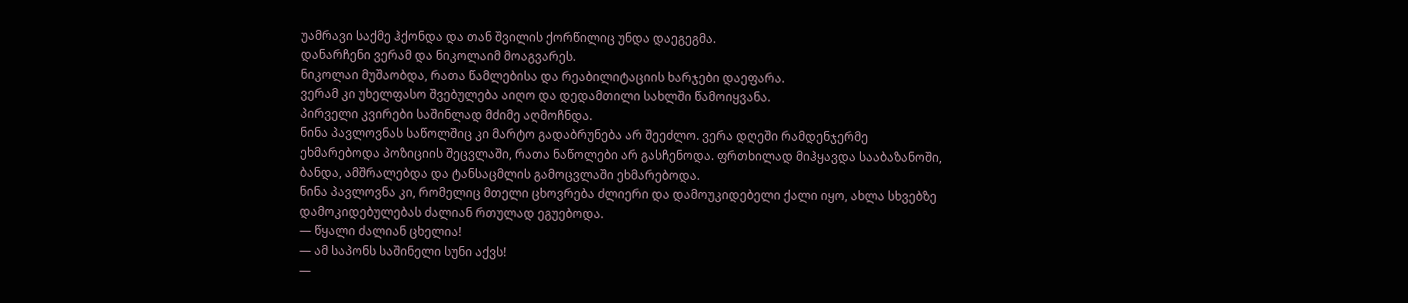უამრავი საქმე ჰქონდა და თან შვილის ქორწილიც უნდა დაეგეგმა.
დანარჩენი ვერამ და ნიკოლაიმ მოაგვარეს.
ნიკოლაი მუშაობდა, რათა წამლებისა და რეაბილიტაციის ხარჯები დაეფარა.
ვერამ კი უხელფასო შვებულება აიღო და დედამთილი სახლში წამოიყვანა.
პირველი კვირები საშინლად მძიმე აღმოჩნდა.
ნინა პავლოვნას საწოლშიც კი მარტო გადაბრუნება არ შეეძლო. ვერა დღეში რამდენჯერმე ეხმარებოდა პოზიციის შეცვლაში, რათა ნაწოლები არ გასჩენოდა. ფრთხილად მიჰყავდა სააბაზანოში, ბანდა, ამშრალებდა და ტანსაცმლის გამოცვლაში ეხმარებოდა.
ნინა პავლოვნა კი, რომელიც მთელი ცხოვრება ძლიერი და დამოუკიდებელი ქალი იყო, ახლა სხვებზე დამოკიდებულებას ძალიან რთულად ეგუებოდა.
— წყალი ძალიან ცხელია!
— ამ საპონს საშინელი სუნი აქვს!
—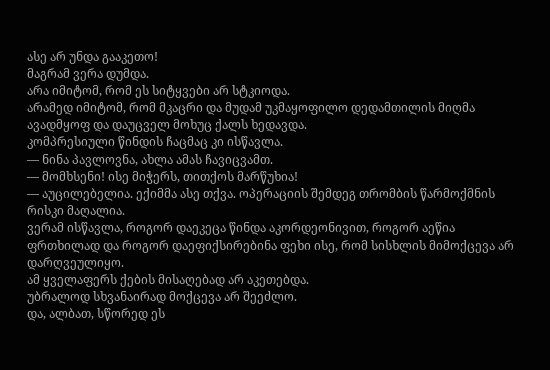ასე არ უნდა გააკეთო!
მაგრამ ვერა დუმდა.
არა იმიტომ, რომ ეს სიტყვები არ სტკიოდა.
არამედ იმიტომ, რომ მკაცრი და მუდამ უკმაყოფილო დედამთილის მიღმა ავადმყოფ და დაუცველ მოხუც ქალს ხედავდა.
კომპრესიული წინდის ჩაცმაც კი ისწავლა.
— ნინა პავლოვნა, ახლა ამას ჩავიცვამთ.
— მომხსენი! ისე მიჭერს, თითქოს მარწუხია!
— აუცილებელია. ექიმმა ასე თქვა. ოპერაციის შემდეგ თრომბის წარმოქმნის რისკი მაღალია.
ვერამ ისწავლა, როგორ დაეკეცა წინდა აკორდეონივით, როგორ აეწია ფრთხილად და როგორ დაეფიქსირებინა ფეხი ისე, რომ სისხლის მიმოქცევა არ დარღვეულიყო.
ამ ყველაფერს ქების მისაღებად არ აკეთებდა.
უბრალოდ სხვანაირად მოქცევა არ შეეძლო.
და, ალბათ, სწორედ ეს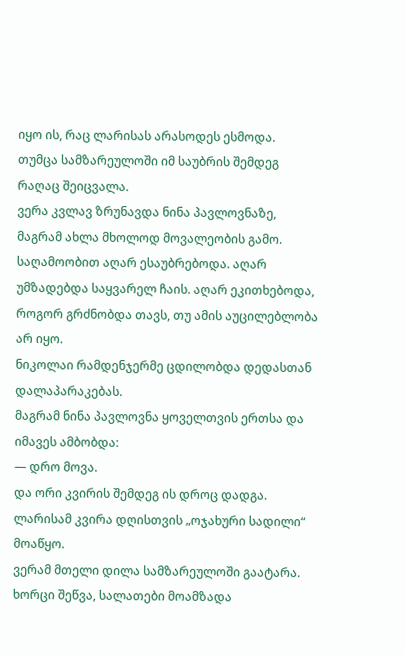იყო ის, რაც ლარისას არასოდეს ესმოდა.
თუმცა სამზარეულოში იმ საუბრის შემდეგ რაღაც შეიცვალა.
ვერა კვლავ ზრუნავდა ნინა პავლოვნაზე, მაგრამ ახლა მხოლოდ მოვალეობის გამო. საღამოობით აღარ ესაუბრებოდა. აღარ უმზადებდა საყვარელ ჩაის. აღარ ეკითხებოდა, როგორ გრძნობდა თავს, თუ ამის აუცილებლობა არ იყო.
ნიკოლაი რამდენჯერმე ცდილობდა დედასთან დალაპარაკებას.
მაგრამ ნინა პავლოვნა ყოველთვის ერთსა და იმავეს ამბობდა:
— დრო მოვა.
და ორი კვირის შემდეგ ის დროც დადგა.
ლარისამ კვირა დღისთვის „ოჯახური სადილი“ მოაწყო.
ვერამ მთელი დილა სამზარეულოში გაატარა. ხორცი შეწვა, სალათები მოამზადა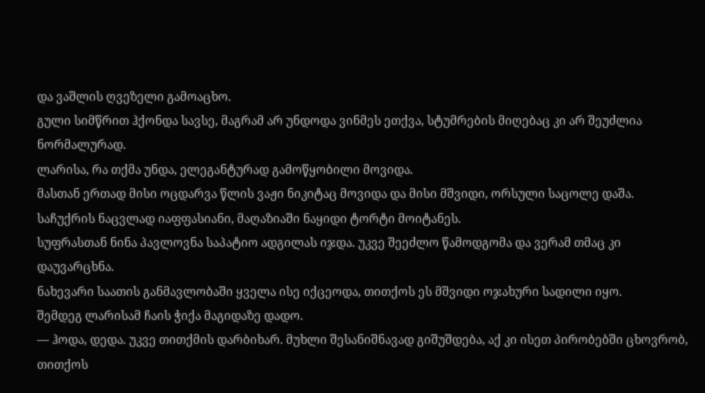და ვაშლის ღვეზელი გამოაცხო.
გული სიმწრით ჰქონდა სავსე, მაგრამ არ უნდოდა ვინმეს ეთქვა, სტუმრების მიღებაც კი არ შეუძლია ნორმალურად.
ლარისა, რა თქმა უნდა, ელეგანტურად გამოწყობილი მოვიდა.
მასთან ერთად მისი ოცდარვა წლის ვაჟი ნიკიტაც მოვიდა და მისი მშვიდი, ორსული საცოლე დაშა.
საჩუქრის ნაცვლად იაფფასიანი, მაღაზიაში ნაყიდი ტორტი მოიტანეს.
სუფრასთან ნინა პავლოვნა საპატიო ადგილას იჯდა. უკვე შეეძლო წამოდგომა და ვერამ თმაც კი დაუვარცხნა.
ნახევარი საათის განმავლობაში ყველა ისე იქცეოდა, თითქოს ეს მშვიდი ოჯახური სადილი იყო.
შემდეგ ლარისამ ჩაის ჭიქა მაგიდაზე დადო.
— ჰოდა, დედა. უკვე თითქმის დარბიხარ. მუხლი შესანიშნავად გიშუშდება, აქ კი ისეთ პირობებში ცხოვრობ, თითქოს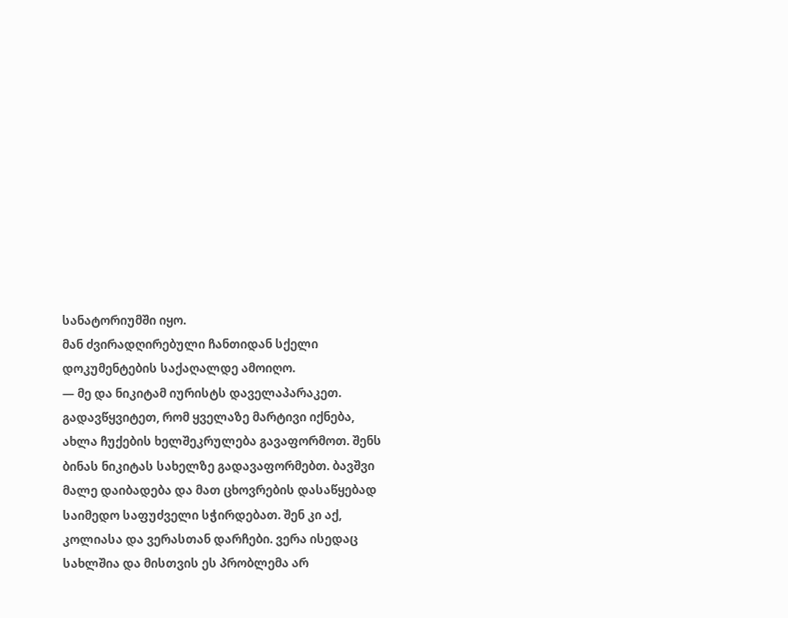სანატორიუმში იყო.
მან ძვირადღირებული ჩანთიდან სქელი დოკუმენტების საქაღალდე ამოიღო.
— მე და ნიკიტამ იურისტს დაველაპარაკეთ. გადავწყვიტეთ, რომ ყველაზე მარტივი იქნება, ახლა ჩუქების ხელშეკრულება გავაფორმოთ. შენს ბინას ნიკიტას სახელზე გადავაფორმებთ. ბავშვი მალე დაიბადება და მათ ცხოვრების დასაწყებად საიმედო საფუძველი სჭირდებათ. შენ კი აქ, კოლიასა და ვერასთან დარჩები. ვერა ისედაც სახლშია და მისთვის ეს პრობლემა არ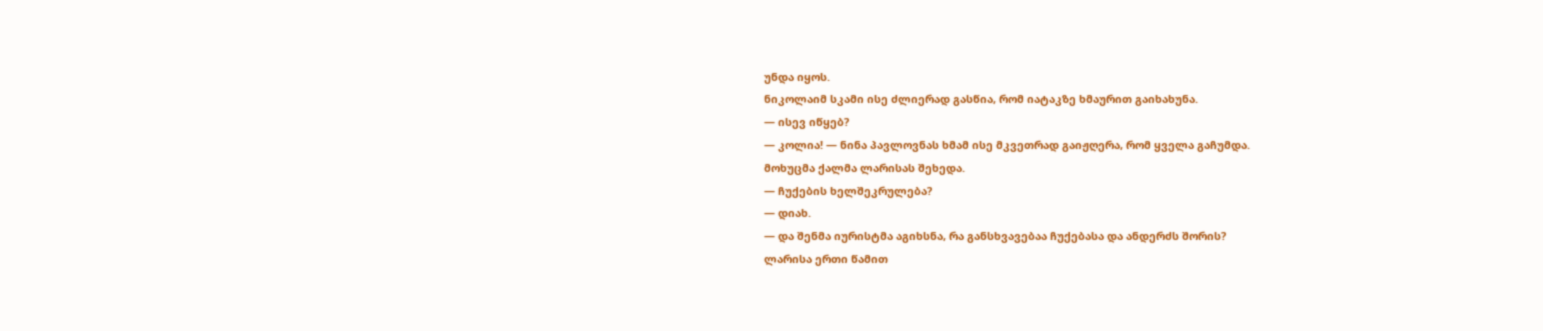უნდა იყოს.
ნიკოლაიმ სკამი ისე ძლიერად გასწია, რომ იატაკზე ხმაურით გაიხახუნა.
— ისევ იწყებ?
— კოლია! — ნინა პავლოვნას ხმამ ისე მკვეთრად გაიჟღერა, რომ ყველა გაჩუმდა.
მოხუცმა ქალმა ლარისას შეხედა.
— ჩუქების ხელშეკრულება?
— დიახ.
— და შენმა იურისტმა აგიხსნა, რა განსხვავებაა ჩუქებასა და ანდერძს შორის?
ლარისა ერთი წამით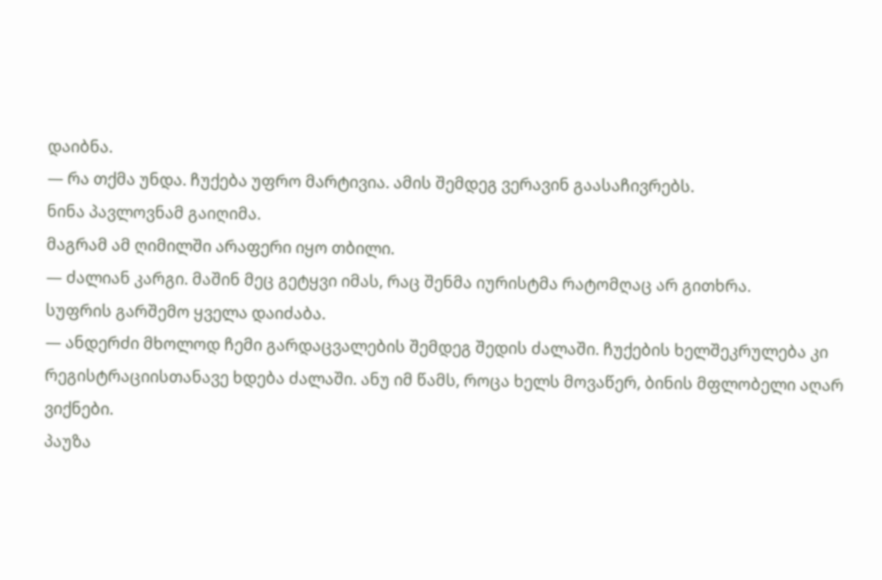დაიბნა.
— რა თქმა უნდა. ჩუქება უფრო მარტივია. ამის შემდეგ ვერავინ გაასაჩივრებს.
ნინა პავლოვნამ გაიღიმა.
მაგრამ ამ ღიმილში არაფერი იყო თბილი.
— ძალიან კარგი. მაშინ მეც გეტყვი იმას, რაც შენმა იურისტმა რატომღაც არ გითხრა.
სუფრის გარშემო ყველა დაიძაბა.
— ანდერძი მხოლოდ ჩემი გარდაცვალების შემდეგ შედის ძალაში. ჩუქების ხელშეკრულება კი რეგისტრაციისთანავე ხდება ძალაში. ანუ იმ წამს, როცა ხელს მოვაწერ, ბინის მფლობელი აღარ ვიქნები.
პაუზა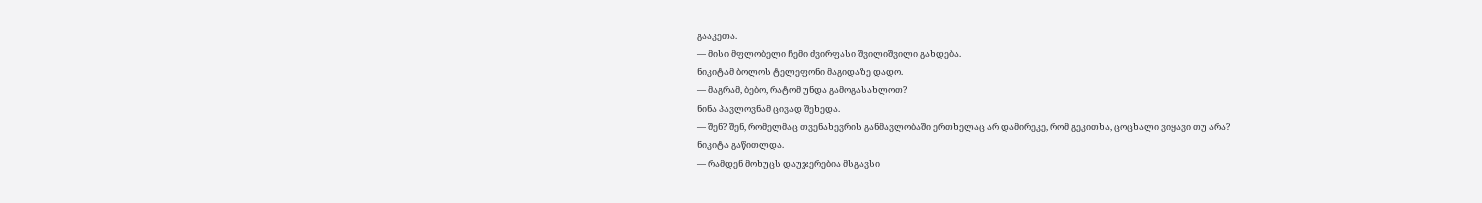გააკეთა.
— მისი მფლობელი ჩემი ძვირფასი შვილიშვილი გახდება.
ნიკიტამ ბოლოს ტელეფონი მაგიდაზე დადო.
— მაგრამ, ბებო, რატომ უნდა გამოგასახლოთ?
ნინა პავლოვნამ ცივად შეხედა.
— შენ? შენ, რომელმაც თვენახევრის განმავლობაში ერთხელაც არ დამირეკე, რომ გეკითხა, ცოცხალი ვიყავი თუ არა?
ნიკიტა გაწითლდა.
— რამდენ მოხუცს დაუჯერებია მსგავსი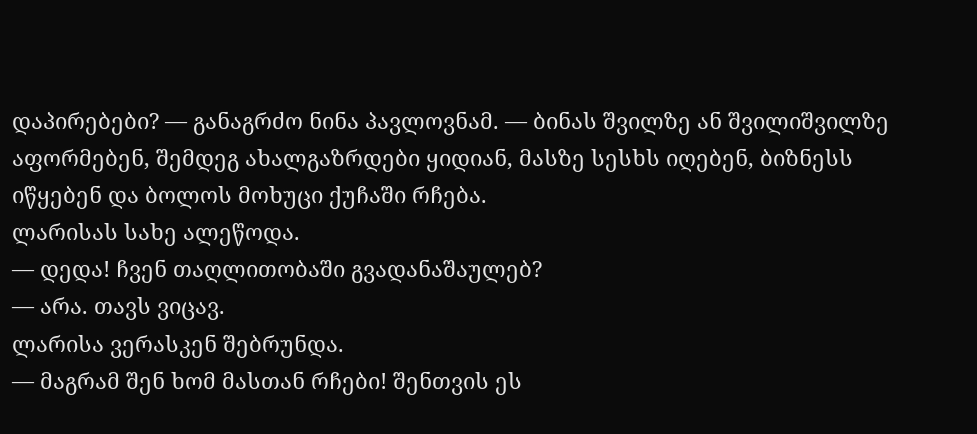დაპირებები? — განაგრძო ნინა პავლოვნამ. — ბინას შვილზე ან შვილიშვილზე აფორმებენ, შემდეგ ახალგაზრდები ყიდიან, მასზე სესხს იღებენ, ბიზნესს იწყებენ და ბოლოს მოხუცი ქუჩაში რჩება.
ლარისას სახე ალეწოდა.
— დედა! ჩვენ თაღლითობაში გვადანაშაულებ?
— არა. თავს ვიცავ.
ლარისა ვერასკენ შებრუნდა.
— მაგრამ შენ ხომ მასთან რჩები! შენთვის ეს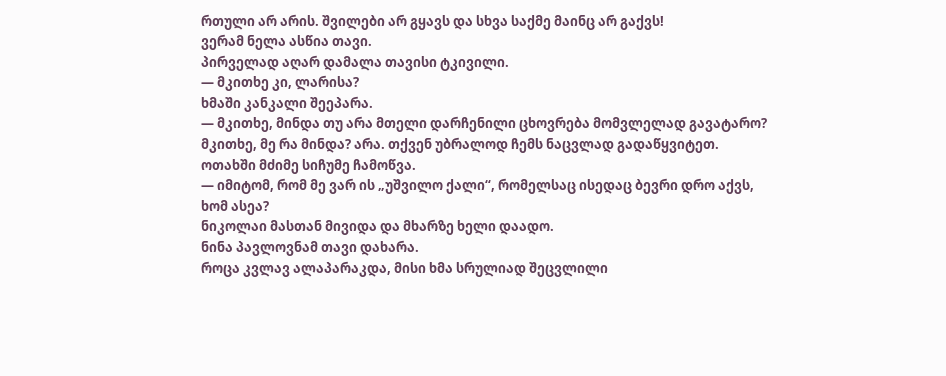რთული არ არის. შვილები არ გყავს და სხვა საქმე მაინც არ გაქვს!
ვერამ ნელა ასწია თავი.
პირველად აღარ დამალა თავისი ტკივილი.
— მკითხე კი, ლარისა?
ხმაში კანკალი შეეპარა.
— მკითხე, მინდა თუ არა მთელი დარჩენილი ცხოვრება მომვლელად გავატარო? მკითხე, მე რა მინდა? არა. თქვენ უბრალოდ ჩემს ნაცვლად გადაწყვიტეთ.
ოთახში მძიმე სიჩუმე ჩამოწვა.
— იმიტომ, რომ მე ვარ ის „უშვილო ქალი“, რომელსაც ისედაც ბევრი დრო აქვს, ხომ ასეა?
ნიკოლაი მასთან მივიდა და მხარზე ხელი დაადო.
ნინა პავლოვნამ თავი დახარა.
როცა კვლავ ალაპარაკდა, მისი ხმა სრულიად შეცვლილი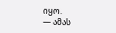იყო.
— ამას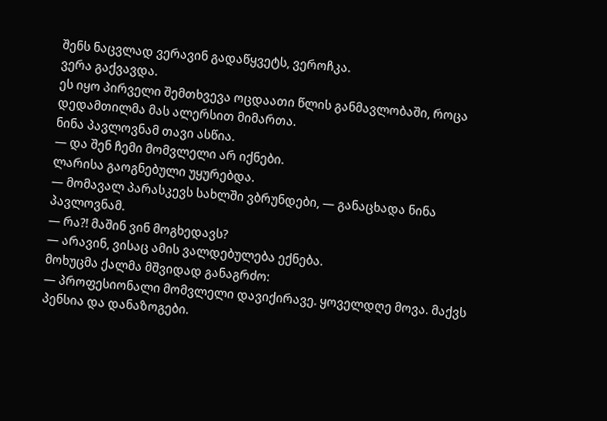შენს ნაცვლად ვერავინ გადაწყვეტს, ვეროჩკა.
ვერა გაქვავდა.
ეს იყო პირველი შემთხვევა ოცდაათი წლის განმავლობაში, როცა დედამთილმა მას ალერსით მიმართა.
ნინა პავლოვნამ თავი ასწია.
— და შენ ჩემი მომვლელი არ იქნები.
ლარისა გაოგნებული უყურებდა.
— მომავალ პარასკევს სახლში ვბრუნდები, — განაცხადა ნინა პავლოვნამ.
— რა?! მაშინ ვინ მოგხედავს?
— არავინ, ვისაც ამის ვალდებულება ექნება.
მოხუცმა ქალმა მშვიდად განაგრძო:
— პროფესიონალი მომვლელი დავიქირავე. ყოველდღე მოვა. მაქვს პენსია და დანაზოგები.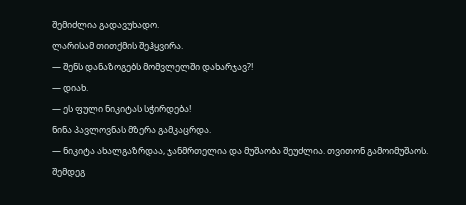შემიძლია გადავუხადო.
ლარისამ თითქმის შეჰყვირა.
— შენს დანაზოგებს მომვლელში დახარჯავ?!
— დიახ.
— ეს ფული ნიკიტას სჭირდება!
ნინა პავლოვნას მზერა გამკაცრდა.
— ნიკიტა ახალგაზრდაა, ჯანმრთელია და მუშაობა შეუძლია. თვითონ გამოიმუშაოს.
შემდეგ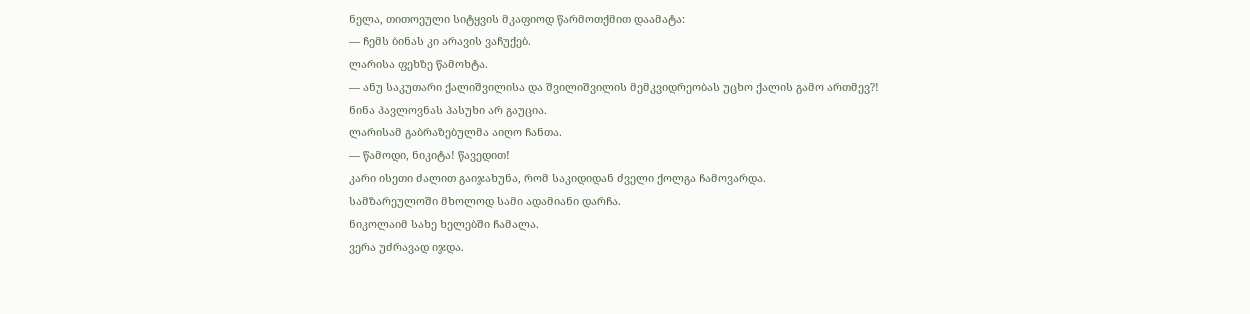ნელა, თითოეული სიტყვის მკაფიოდ წარმოთქმით დაამატა:
— ჩემს ბინას კი არავის ვაჩუქებ.
ლარისა ფეხზე წამოხტა.
— ანუ საკუთარი ქალიშვილისა და შვილიშვილის მემკვიდრეობას უცხო ქალის გამო ართმევ?!
ნინა პავლოვნას პასუხი არ გაუცია.
ლარისამ გაბრაზებულმა აიღო ჩანთა.
— წამოდი, ნიკიტა! წავედით!
კარი ისეთი ძალით გაიჯახუნა, რომ საკიდიდან ძველი ქოლგა ჩამოვარდა.
სამზარეულოში მხოლოდ სამი ადამიანი დარჩა.
ნიკოლაიმ სახე ხელებში ჩამალა.
ვერა უძრავად იჯდა.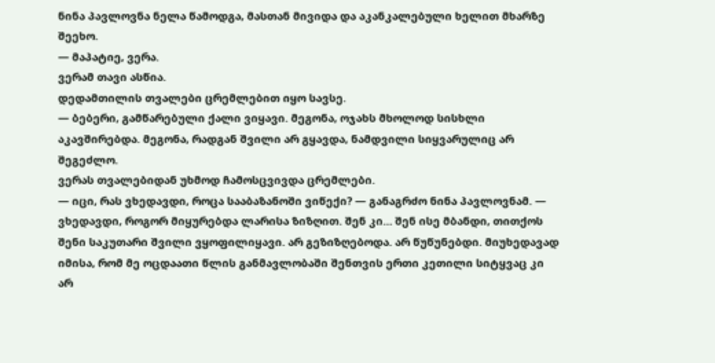ნინა პავლოვნა ნელა წამოდგა, მასთან მივიდა და აკანკალებული ხელით მხარზე შეეხო.
— მაპატიე, ვერა.
ვერამ თავი ასწია.
დედამთილის თვალები ცრემლებით იყო სავსე.
— ბებერი, გამწარებული ქალი ვიყავი. მეგონა, ოჯახს მხოლოდ სისხლი აკავშირებდა. მეგონა, რადგან შვილი არ გყავდა, ნამდვილი სიყვარულიც არ შეგეძლო.
ვერას თვალებიდან უხმოდ ჩამოსცვივდა ცრემლები.
— იცი, რას ვხედავდი, როცა სააბაზანოში ვიწექი? — განაგრძო ნინა პავლოვნამ. — ვხედავდი, როგორ მიყურებდა ლარისა ზიზღით. შენ კი… შენ ისე მბანდი, თითქოს შენი საკუთარი შვილი ვყოფილიყავი. არ გეზიზღებოდა. არ წუწუნებდი. მიუხედავად იმისა, რომ მე ოცდაათი წლის განმავლობაში შენთვის ერთი კეთილი სიტყვაც კი არ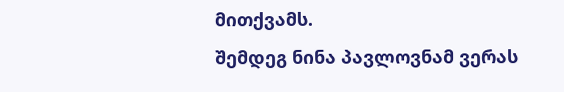მითქვამს.
შემდეგ ნინა პავლოვნამ ვერას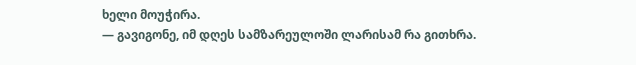ხელი მოუჭირა.
— გავიგონე, იმ დღეს სამზარეულოში ლარისამ რა გითხრა.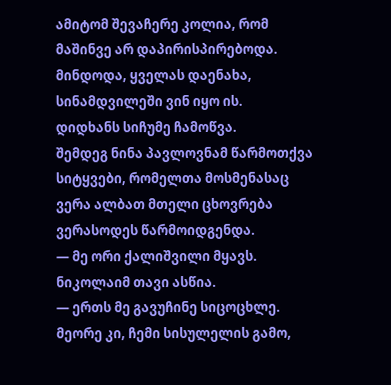ამიტომ შევაჩერე კოლია, რომ მაშინვე არ დაპირისპირებოდა. მინდოდა, ყველას დაენახა, სინამდვილეში ვინ იყო ის.
დიდხანს სიჩუმე ჩამოწვა.
შემდეგ ნინა პავლოვნამ წარმოთქვა სიტყვები, რომელთა მოსმენასაც ვერა ალბათ მთელი ცხოვრება ვერასოდეს წარმოიდგენდა.
— მე ორი ქალიშვილი მყავს.
ნიკოლაიმ თავი ასწია.
— ერთს მე გავუჩინე სიცოცხლე. მეორე კი, ჩემი სისულელის გამო,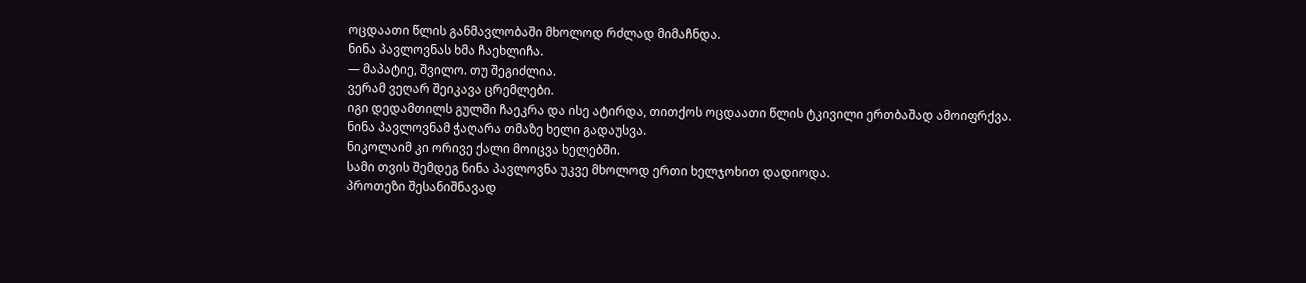ოცდაათი წლის განმავლობაში მხოლოდ რძლად მიმაჩნდა.
ნინა პავლოვნას ხმა ჩაეხლიჩა.
— მაპატიე, შვილო. თუ შეგიძლია.
ვერამ ვეღარ შეიკავა ცრემლები.
იგი დედამთილს გულში ჩაეკრა და ისე ატირდა, თითქოს ოცდაათი წლის ტკივილი ერთბაშად ამოიფრქვა.
ნინა პავლოვნამ ჭაღარა თმაზე ხელი გადაუსვა.
ნიკოლაიმ კი ორივე ქალი მოიცვა ხელებში.
სამი თვის შემდეგ ნინა პავლოვნა უკვე მხოლოდ ერთი ხელჯოხით დადიოდა.
პროთეზი შესანიშნავად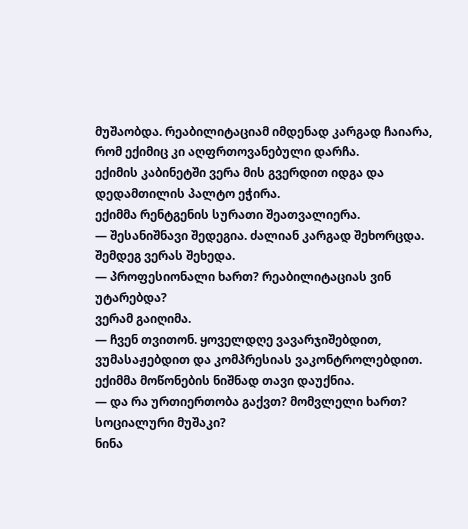მუშაობდა. რეაბილიტაციამ იმდენად კარგად ჩაიარა, რომ ექიმიც კი აღფრთოვანებული დარჩა.
ექიმის კაბინეტში ვერა მის გვერდით იდგა და დედამთილის პალტო ეჭირა.
ექიმმა რენტგენის სურათი შეათვალიერა.
— შესანიშნავი შედეგია. ძალიან კარგად შეხორცდა.
შემდეგ ვერას შეხედა.
— პროფესიონალი ხართ? რეაბილიტაციას ვინ უტარებდა?
ვერამ გაიღიმა.
— ჩვენ თვითონ. ყოველდღე ვავარჯიშებდით, ვუმასაჟებდით და კომპრესიას ვაკონტროლებდით.
ექიმმა მოწონების ნიშნად თავი დაუქნია.
— და რა ურთიერთობა გაქვთ? მომვლელი ხართ? სოციალური მუშაკი?
ნინა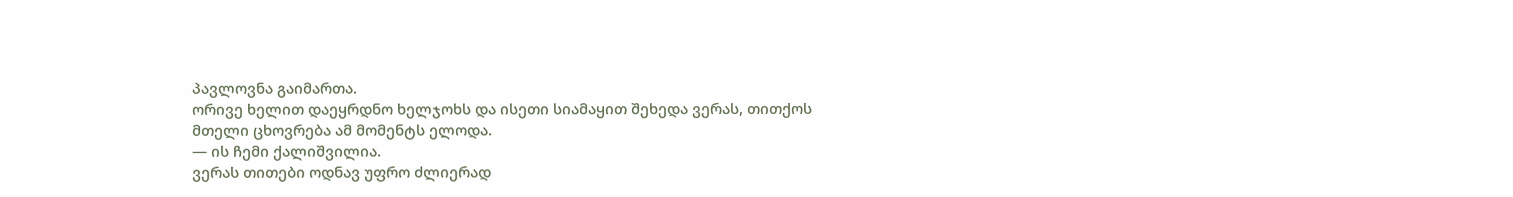პავლოვნა გაიმართა.
ორივე ხელით დაეყრდნო ხელჯოხს და ისეთი სიამაყით შეხედა ვერას, თითქოს მთელი ცხოვრება ამ მომენტს ელოდა.
— ის ჩემი ქალიშვილია.
ვერას თითები ოდნავ უფრო ძლიერად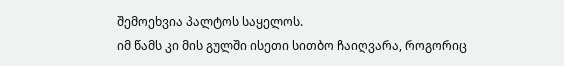შემოეხვია პალტოს საყელოს.
იმ წამს კი მის გულში ისეთი სითბო ჩაიღვარა, როგორიც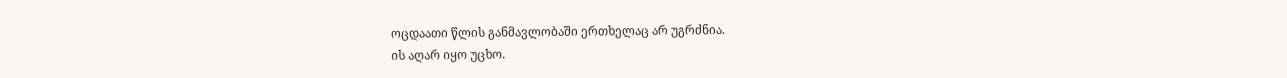ოცდაათი წლის განმავლობაში ერთხელაც არ უგრძნია.
ის აღარ იყო უცხო.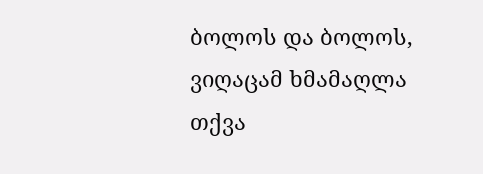ბოლოს და ბოლოს, ვიღაცამ ხმამაღლა თქვა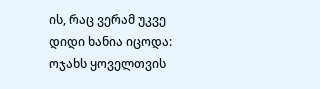ის, რაც ვერამ უკვე დიდი ხანია იცოდა:
ოჯახს ყოველთვის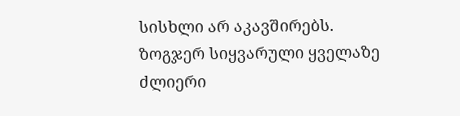სისხლი არ აკავშირებს.
ზოგჯერ სიყვარული ყველაზე ძლიერი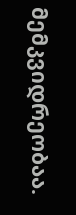მემკვიდრეობაა.